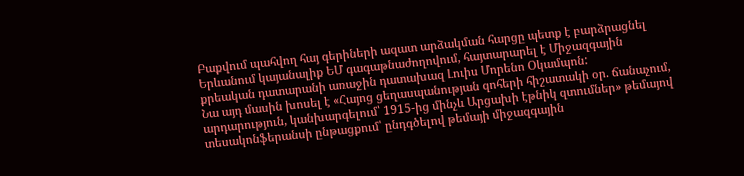Բաքվում պահվող հայ գերիների ազատ արձակման հարցը պետք է բարձրացնել Երևանում կայանալիք ԵՄ գագաթնաժողովում, հայտարարել է Միջազգային քրեական դատարանի առաջին դատախազ Լուիս Մորենո Օկամպոն:
Նա այդ մասին խոսել է «Հայոց ցեղասպանության զոհերի հիշատակի օր. ճանաչում, արդարություն, կանխարգելում՝ 1915-ից մինչև Արցախի էթնիկ զտումներ» թեմայով տեսակոնֆերանսի ընթացքում՝ ընդգծելով թեմայի միջազգային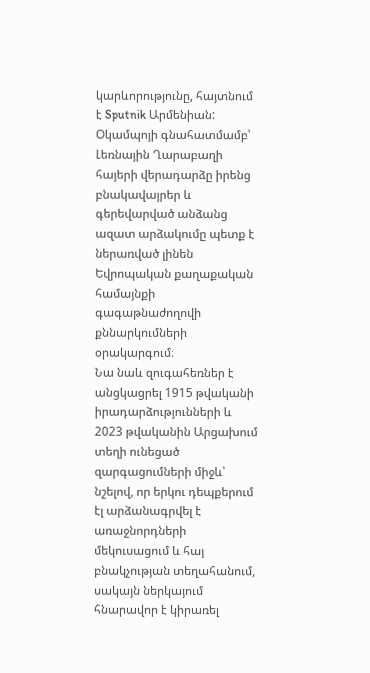կարևորությունը, հայտնում է Sputnik Արմենիան:
Օկամպոյի գնահատմամբ՝ Լեռնային Ղարաբաղի հայերի վերադարձը իրենց բնակավայրեր և գերեվարված անձանց ազատ արձակումը պետք է ներառված լինեն Եվրոպական քաղաքական համայնքի գագաթնաժողովի քննարկումների օրակարգում։
Նա նաև զուգահեռներ է անցկացրել 1915 թվականի իրադարձությունների և 2023 թվականին Արցախում տեղի ունեցած զարգացումների միջև՝ նշելով, որ երկու դեպքերում էլ արձանագրվել է առաջնորդների մեկուսացում և հայ բնակչության տեղահանում, սակայն ներկայում հնարավոր է կիրառել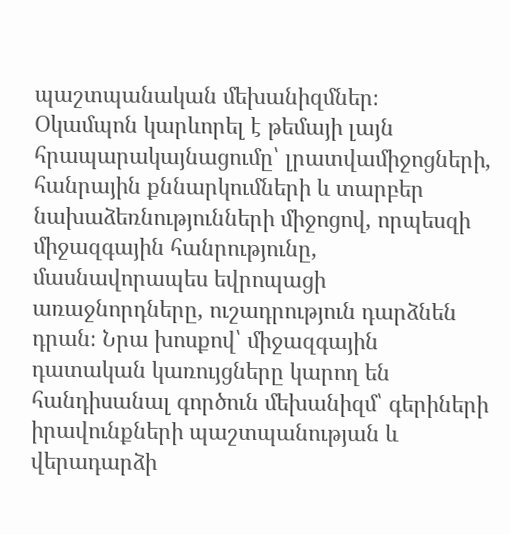պաշտպանական մեխանիզմներ։
Օկամպոն կարևորել է թեմայի լայն հրապարակայնացումը՝ լրատվամիջոցների, հանրային քննարկումների և տարբեր նախաձեռնությունների միջոցով, որպեսզի միջազգային հանրությունը, մասնավորապես եվրոպացի առաջնորդները, ուշադրություն դարձնեն դրան։ Նրա խոսքով՝ միջազգային դատական կառույցները կարող են հանդիսանալ գործուն մեխանիզմ՝ գերիների իրավունքների պաշտպանության և վերադարձի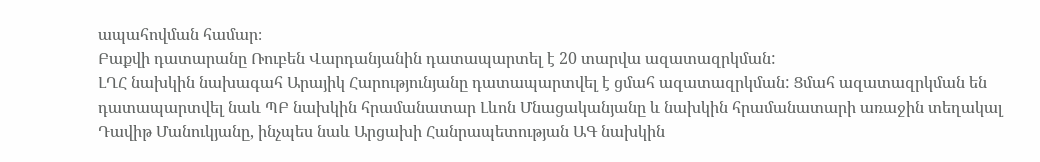ապահովման համար։
Բաքվի դատարանը Ռուբեն Վարդանյանին դատապարտել է 20 տարվա ազատազրկման:
ԼՂՀ նախկին նախագահ Արայիկ Հարությունյանը դատապարտվել է ցմահ ազատազրկման: Ցմահ ազատազրկման են դատապարտվել նաև ՊԲ նախկին հրամանատար Լևոն Մնացականյանը և նախկին հրամանատարի առաջին տեղակալ Դավիթ Մանուկյանը, ինչպես նաև Արցախի Հանրապետության ԱԳ նախկին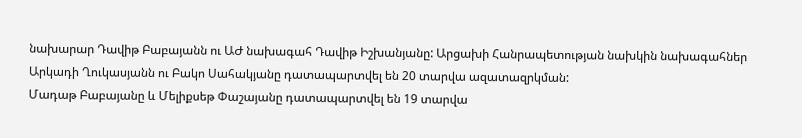նախարար Դավիթ Բաբայանն ու ԱԺ նախագահ Դավիթ Իշխանյանը: Արցախի Հանրապետության նախկին նախագահներ Արկադի Ղուկասյանն ու Բակո Սահակյանը դատապարտվել են 20 տարվա ազատազրկման:
Մադաթ Բաբայանը և Մելիքսեթ Փաշայանը դատապարտվել են 19 տարվա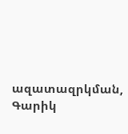ազատազրկման, Գարիկ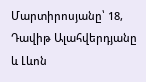Մարտիրոսյանը՝ 18, Դավիթ Ալահվերդյանը և Լևոն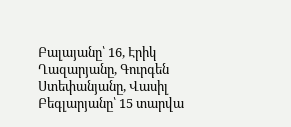Բալայանը՝ 16, Էրիկ Ղազարյանը, Գուրգեն Ստեփանյանը, Վասիլ Բեգլարյանը՝ 15 տարվա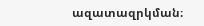ազատազրկման։